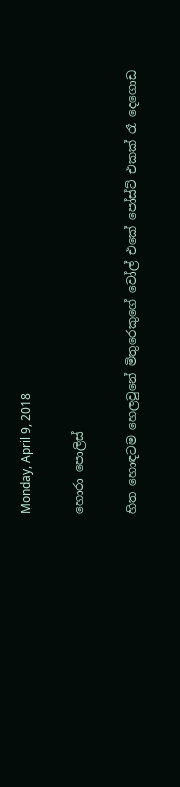Monday, April 9, 2018

හොරා පොලිස්

හිත හොඳටම හෙලවුනේ මිතුරෙකුගේ වෝල් එකේ පෝස්ට් එකක් රෑ දෙගොඩ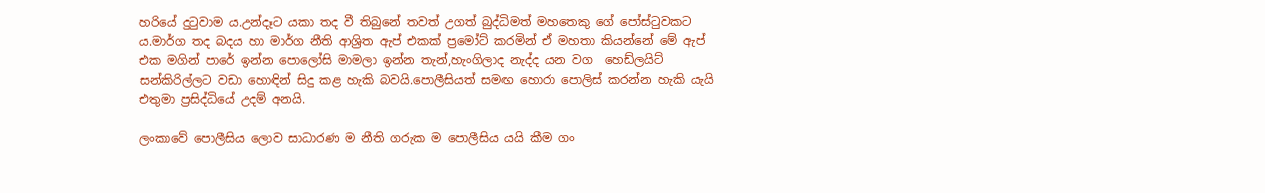හරියේ දුටුවාම ය.උන්දෑට යකා තද වී තිබුනේ තවත් උගත් බුද්ධිමත් මහතෙකු ගේ පෝස්ටුවකට ය.මාර්ග තද බදය හා මාර්ග නීති ආශ්‍රිත ඇප් එකක් ප්‍රමෝට් කරමින් ඒ මහතා කියන්නේ මේ ඇප් එක මගින් පාරේ ඉන්න පොලෝසි මාමලා ඉන්න තැන්,හැංගිලාද නැද්ද යන වග  හෙඩ්ලයිට් සන්කිරිල්ලට වඩා හොඳින් සිදු කළ හැකි බවයි.පොලීසියත් සමඟ හොරා පොලිස් කරන්න හැකි යැයි එතුමා ප්‍රසිද්ධියේ උදම් අනයි.

ලංකාවේ පොලීසිය ලොව සාධාරණ ම නීති ගරුක ම පොලීසිය යයි කීම ගං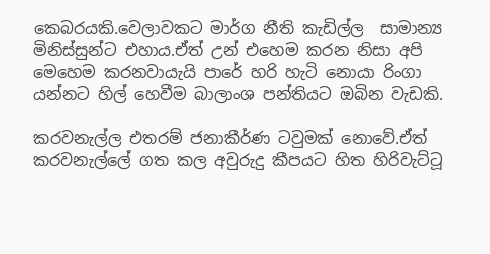කෙබරයකි.වෙලාවකට මාර්ග නීති කැඩිල්ල  සාමාන්‍ය මිනිස්සුන්ට එහාය.ඒත් උන් එහෙම කරන නිසා අපි මෙහෙම කරනවායැයි පාරේ හරි හැටි නොයා රිංගා යන්නට හිල් හෙවීම බාලාංශ පන්තියට ඔබින වැඩකි.

කරවනැල්ල එතරම් ජනාකීර්ණ ටවුමක් නොවේ.ඒත් කරවනැල්ලේ ගත කල අවුරුදු කීපයට හිත හිරිවැට්ටූ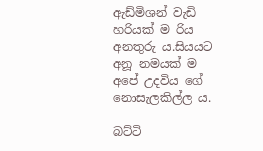ඇඩ්මිශන් වැඩි හරියක් ම රිය අනතුරු ය.සියයට අනූ නමයක් ම අපේ උදවිය ගේ නොසැලකිල්ල ය.

බට්ටි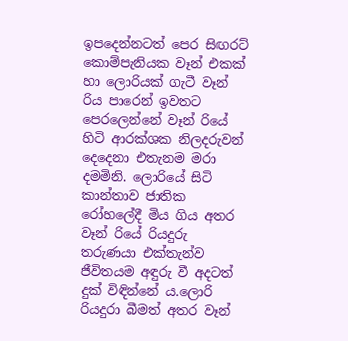ඉපදෙන්නටත් පෙර සිඟරට් කොම්පැනියක වෑන් එකක් හා ලොරියක් ගැටී වෑන් රිය පාරෙන් ඉවතට පෙරලෙන්නේ වෑන් රියේ හිටි ආරක්ශක නිලදරුවන් දෙදෙනා එතැනම මරා දමමිනි. ලොරියේ සිටි කාන්තාව ජාතික රෝහලේදී මිය ගිය අතර වෑන් රියේ රියදුරු තරුණයා එක්තැන්ව ජීවිතයම අඳුරු වී අදටත් දුක් විඳින්නේ ය.ලොරි රියදුරා බීමත් අතර වෑන්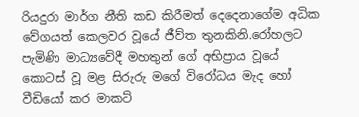රියදුරා මාර්ග නීති කඩ කිරීමත් දෙදෙනාගේම අධික වේගයත් කෙලවර වූයේ ජීව්ත තුනකිනි.රෝහලට පැමිණි මාධ්‍යවේදී මහතුන් ගේ අභිප්‍රාය වූයේ කොටස් වූ මළ සිරුරු මගේ විරෝධය මැද හෝ වීඩියෝ කර මාකට්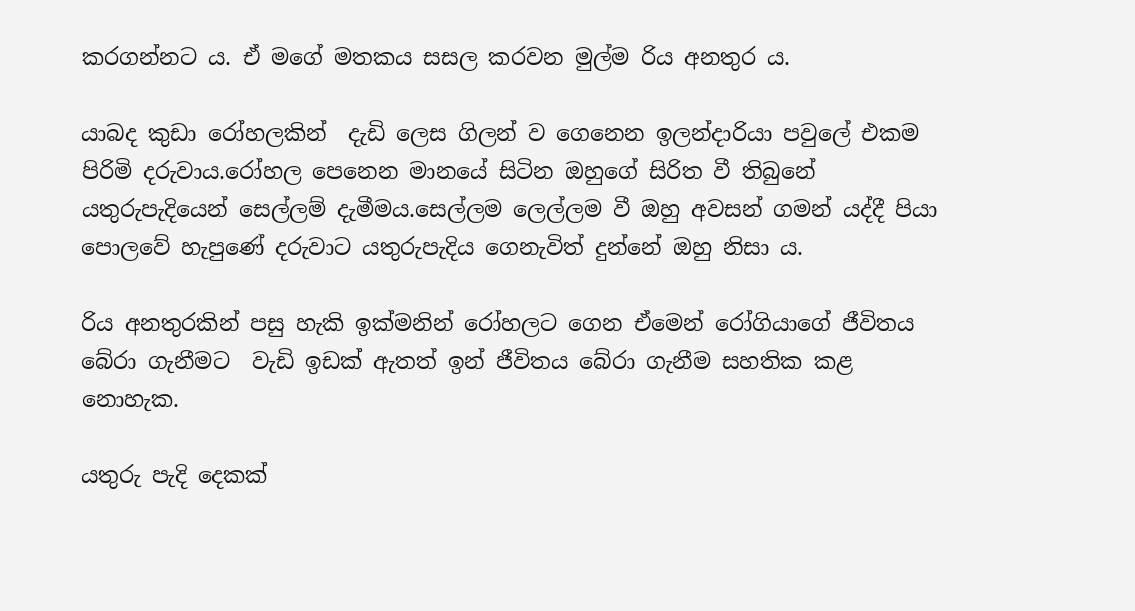කරගන්නට ය. ඒ මගේ මතකය සසල කරවන මුල්ම රිය අනතුර ය.

යාබද කුඩා රෝහලකින්  දැඩි ලෙස ගිලන් ව ගෙනෙන ඉලන්දාරියා පවුලේ එකම පිරිමි දරුවාය.රෝහල පෙනෙන මානයේ සිටින ඔහුගේ සිරිත වී තිබුනේ යතුරුපැදියෙන් සෙල්ලම් දැමීමය.සෙල්ලම ලෙල්ලම වී ඔහු අවසන් ගමන් යද්දී පියා පොලවේ හැපුණේ දරුවාට යතුරුපැදිය ගෙනැවිත් දුන්නේ ඔහු නිසා ය.

රිය අනතුරකින් පසු හැකි ඉක්මනින් රෝහලට ගෙන ඒමෙන් රෝගියාගේ ජීවිතය බේරා ගැනීමට  වැඩි ඉඩක් ඇතත් ඉන් ජීවිතය බේරා ගැනීම සහතික කළ නොහැක.

යතුරු පැදි දෙකක්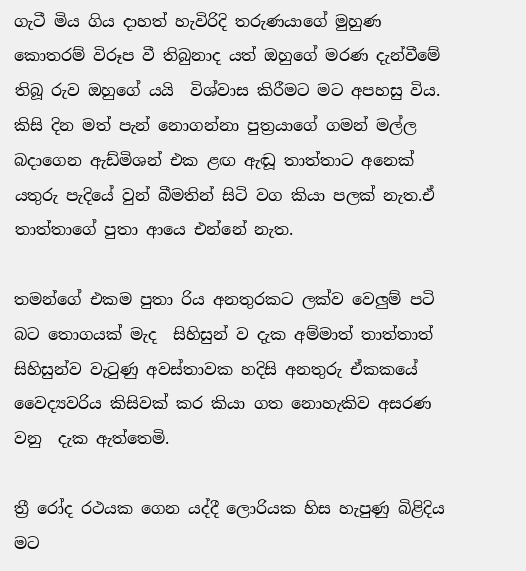ගැටී මිය ගිය දාහත් හැවිරිදි තරුණයාගේ මුහුණ කොතරම් විරූප වී තිබුනාද යත් ඔහුගේ මරණ දැන්වීමේ තිබූ රුව ඔහුගේ යයි  විශ්වාස කිරීමට මට අපහසු විය. කිසි දින මත් පැන් නොගන්නා පුත්‍රයාගේ ගමන් මල්ල බදාගෙන ඇඩ්මිශන් එක ළඟ ඇඬූ තාත්තාට අනෙක් යතුරු පැදියේ වුන් බීමතින් සිටි වග කියා පලක් නැත.ඒ තාත්තාගේ පුතා ආයෙ එන්නේ නැත.

තමන්ගේ එකම පුතා රිය අනතුරකට ලක්ව වෙලුම් පටි බට තොගයක් මැද  සිහිසුන් ව දැක අම්මාත් තාත්තාත් සිහිසුන්ව වැටුණු අවස්තාවක හදිසි අනතුරු ඒකකයේ වෛද්‍යවරිය කිසිවක් කර කියා ගත නොහැකිව අසරණ වනු  දැක ඇත්තෙමි.

ත්‍රී රෝද රථයක ගෙන යද්දී ලොරියක හිස හැපුණු බිළිදිය මට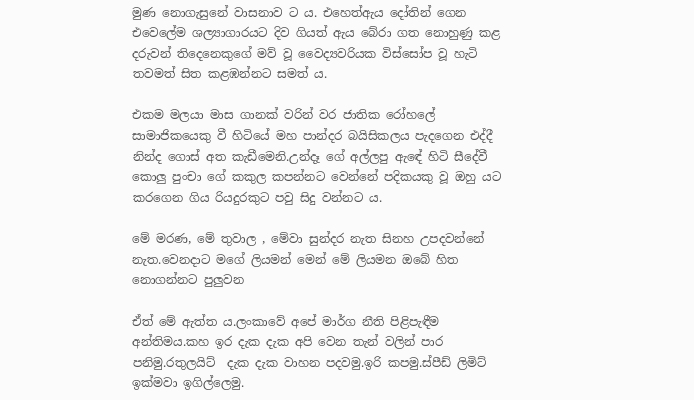මුණ නොගැසුනේ වාසනාව ට ය. එහෙත්ඇය දෝතින් ගෙන එවෙලේම ශල්‍යාගාරයට දිව ගියත් ඇය බේරා ගත නොහුණු කළ දරුවන් තිදෙනෙකුගේ මව් වූ වෛද්‍යවරියක විස්සෝප වූ හැටි තවමත් සිත කළඹන්නට සමත් ය.

එකම මලයා මාස ගානක් වරින් වර ජාතික රෝහලේ සාමාජිකයෙකු වී හිටියේ මහ පාන්දර බයිසිකලය පැදගෙන එද්දී නින්ද ගොස් අත කැඩීමෙනි.උන්දෑ ගේ අල්ලපු ඇඳේ හිටි සීදේවී කොලු පුංචා ගේ කකුල කපන්නට වෙන්නේ පදිකයකු වූ ඔහු යට කරගෙන ගිය රියදුරකුට පවු සිදු වන්නට ය.

මේ මරණ, මේ තුවාල , මේවා සුන්දර නැත සිනහ උපදවන්නේ නැත.වෙනදාට මගේ ලියමන් මෙන් මේ ලියමන ඔබේ හිත නොගන්නට පුලුවන

ඒත් මේ ඇත්ත ය.ලංකාවේ අපේ මාර්ග නීති පිළිපැඳීම අන්තිමය.කහ ඉර දැක දැක අපි වෙන තැන් වලින් පාර පනිමු.රතුලයිට්  දැක දැක වාහන පදවමු.ඉරි කපමු.ස්පීඩ් ලිමිට් ඉක්මවා ඉගිල්ලෙමු.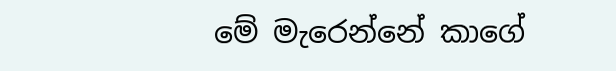මේ මැරෙන්නේ කාගේ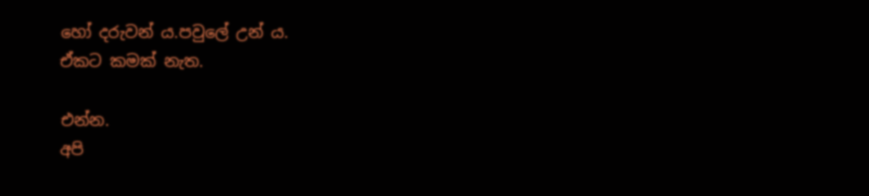හෝ දරුවන් ය.පවුලේ උන් ය.
ඒකට කමක් නැත.

එන්න.
අපි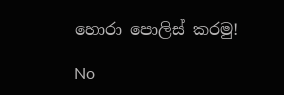හොරා පොලිස් කරමු!

No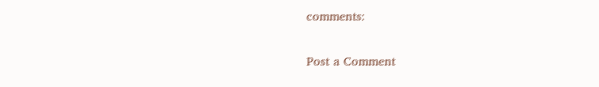comments:

Post a Comment